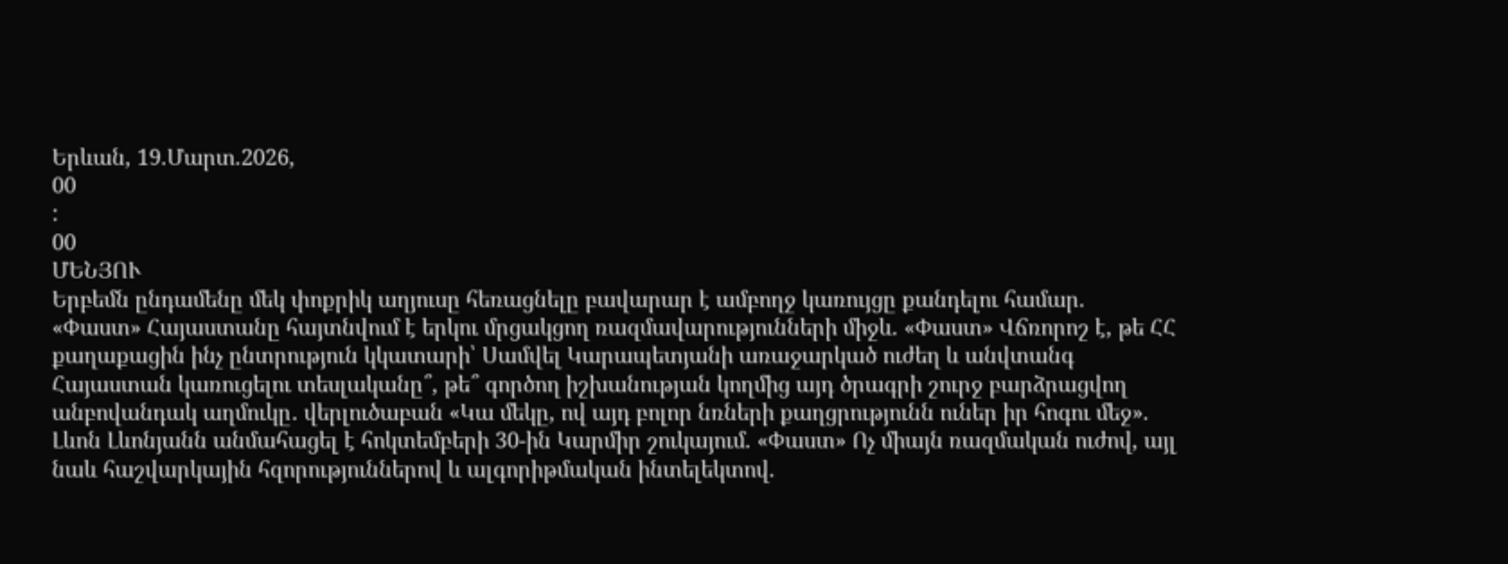Երևան, 19.Մարտ.2026,
00
:
00
ՄԵՆՅՈՒ
Երբեմն ընդամենը մեկ փոքրիկ աղյուսը հեռացնելը բավարար է ամբողջ կառույցը քանդելու համար. «Փաստ» Հայաստանը հայտնվում է երկու մրցակցող ռազմավարությունների միջև. «Փաստ» Վճռորոշ է, թե ՀՀ քաղաքացին ինչ ընտրություն կկատարի՝ Սամվել Կարապետյանի առաջարկած ուժեղ և անվտանգ Հայաստան կառուցելու տեսլականը՞, թե՞ գործող իշխանության կողմից այդ ծրագրի շուրջ բարձրացվող անբովանդակ աղմուկը․ վերլուծաբան «Կա մեկը, ով այդ բոլոր նռների քաղցրությունն ուներ իր հոգու մեջ». Լևոն Լևոնյանն անմահացել է հոկտեմբերի 30-ին Կարմիր շուկայում. «Փաստ» Ոչ միայն ռազմական ուժով, այլ նաև հաշվարկային հզորություններով և ալգորիթմական ինտելեկտով.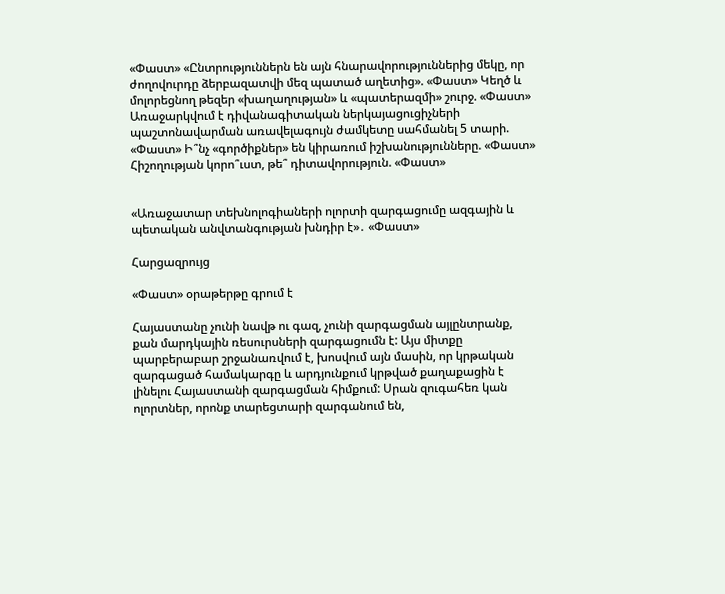«Փաստ» «Ընտրություններն են այն հնարավորություններից մեկը, որ ժողովուրդը ձերբազատվի մեզ պատած աղետից». «Փաստ» Կեղծ և մոլորեցնող թեզեր «խաղաղության» և «պատերազմի» շուրջ. «Փաստ» Առաջարկվում է դիվանագիտական ներկայացուցիչների պաշտոնավարման առավելագույն ժամկետը սահմանել 5 տարի. «Փաստ» Ի՞նչ «գործիքներ» են կիրառում իշխանությունները. «Փաստ» Հիշողության կորո՞ւստ, թե՞ դիտավորություն. «Փաստ»


«Առաջատար տեխնոլոգիաների ոլորտի զարգացումը ազգային և պետական անվտանգության խնդիր է»․ «Փաստ»

Հարցազրույց

«Փաստ» օրաթերթը գրում է

Հայաստանը չունի նավթ ու գազ, չունի զարգացման այլընտրանք, քան մարդկային ռեսուրսների զարգացումն է: Այս միտքը պարբերաբար շրջանառվում է, խոսվում այն մասին, որ կրթական զարգացած համակարգը և արդյունքում կրթված քաղաքացին է լինելու Հայաստանի զարգացման հիմքում: Սրան զուգահեռ կան ոլորտներ, որոնք տարեցտարի զարգանում են,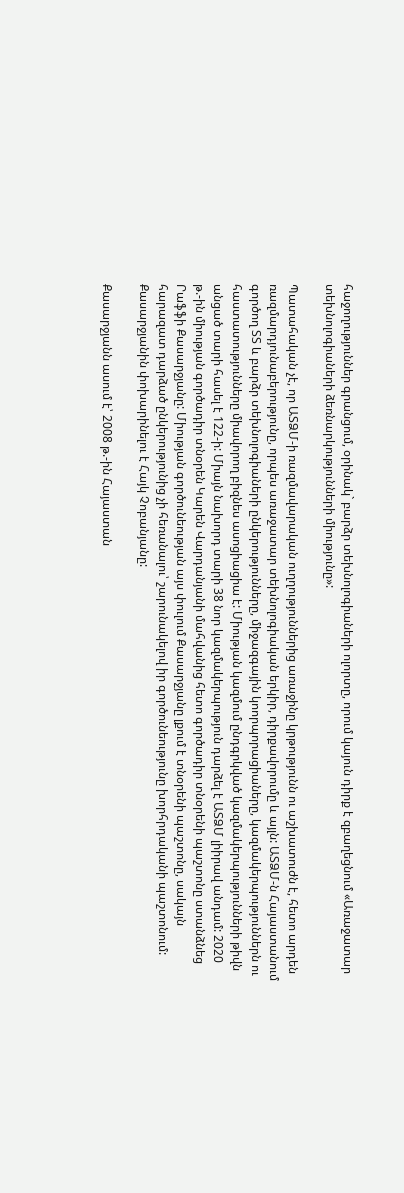հաջողություններ գրանցում, օրինակ` բարձր տեխնոլոգիաների ոլորտը, որում կայուն դիրք է զբաղեցնում «Առաջատար տեխնոլոգիաների ձեռնարկությունների միությունը»:

Պատահական չէ, որ ԱՏՁՄ-ի ռազմավարական ուղղություններից առաջինը կրթությունն ու աշխատուժն է, հետո արդեն ռազմարդյունաբերությունը, որպես առաջատար տեխնոլոգիական երկիր, դիրքավորումը և այլն: ԱՏՁՄ-ն Հայաստանում գործող ՏՏ և բարձր տեխնոլոգիաների ընկերությունները, միջազգային կոորպորացիաները, կազմակերպություններն ու հաստատությունները միավորող բիզնես ասոցիացիա է: Միության կազմում ընդգրկված կազմակերպությունների թիվն անցած տարի հասել է 122-ի: Միայն նախորդ տարի 38 նոր կազմակերպություն դարձել է ԱՏՁՄ լիիրավ անդամ: 2020 թ.-ին միության գործադիր տնօրեն Կարեն Վարդանյանի մահվանից հետո գործադիր տնօրենի պաշտոնը ստանձնեց Րաֆֆի Քասարջյանը: Միության գործունեության այս փուլում Քասարջյանը լքում է տնօրենի պաշտոնը, սակայն հարազատ դարձած ընկերությունից չի հեռանալու՝ շարունակելով իր գործունեությունը խորհրդականի պաշտոնում: Քասարջյանին փոխարինելու է Հայկ Չոբանյանը:

Քասարջյանն ասում է՝ 2008 թ.-ին Հայաստան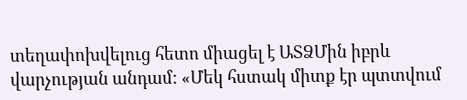տեղափոխվելուց հետո միացել է ԱՏՁՄին իբրև վարչության անդամ: «Մեկ հստակ միտք էր պտտվում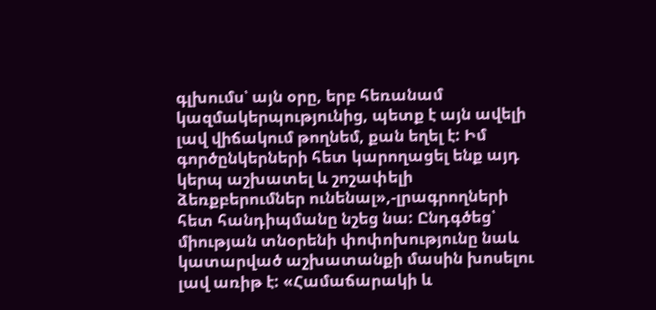գլխումս՝ այն օրը, երբ հեռանամ կազմակերպությունից, պետք է այն ավելի լավ վիճակում թողնեմ, քան եղել է: Իմ գործընկերների հետ կարողացել ենք այդ կերպ աշխատել և շոշափելի ձեռքբերումներ ունենալ»,-լրագրողների հետ հանդիպմանը նշեց նա: Ընդգծեց՝ միության տնօրենի փոփոխությունը նաև կատարված աշխատանքի մասին խոսելու լավ առիթ է: «Համաճարակի և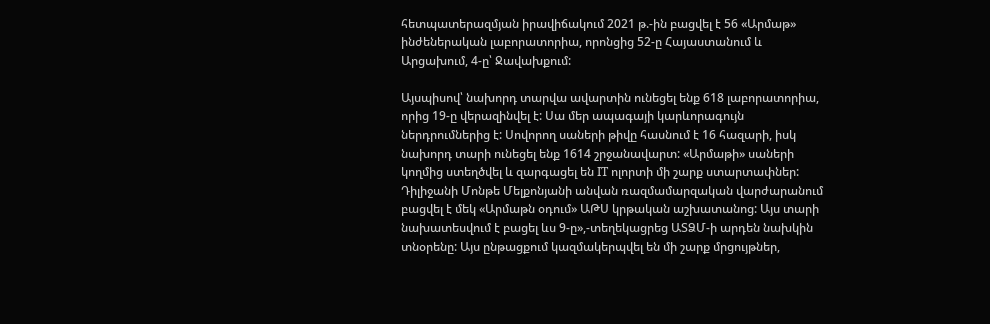հետպատերազմյան իրավիճակում 2021 թ.-ին բացվել է 56 «Արմաթ» ինժեներական լաբորատորիա, որոնցից 52-ը Հայաստանում և Արցախում, 4-ը՝ Ջավախքում:

Այսպիսով՝ նախորդ տարվա ավարտին ունեցել ենք 618 լաբորատորիա, որից 19-ը վերազինվել է: Սա մեր ապագայի կարևորագույն ներդրումներից է: Սովորող սաների թիվը հասնում է 16 հազարի, իսկ նախորդ տարի ունեցել ենք 1614 շրջանավարտ: «Արմաթի» սաների կողմից ստեղծվել և զարգացել են IT ոլորտի մի շարք ստարտափներ: Դիլիջանի Մոնթե Մելքոնյանի անվան ռազմամարզական վարժարանում բացվել է մեկ «Արմաթն օդում» ԱԹՍ կրթական աշխատանոց: Այս տարի նախատեսվում է բացել ևս 9-ը»,-տեղեկացրեց ԱՏՁՄ-ի արդեն նախկին տնօրենը: Այս ընթացքում կազմակերպվել են մի շարք մրցույթներ,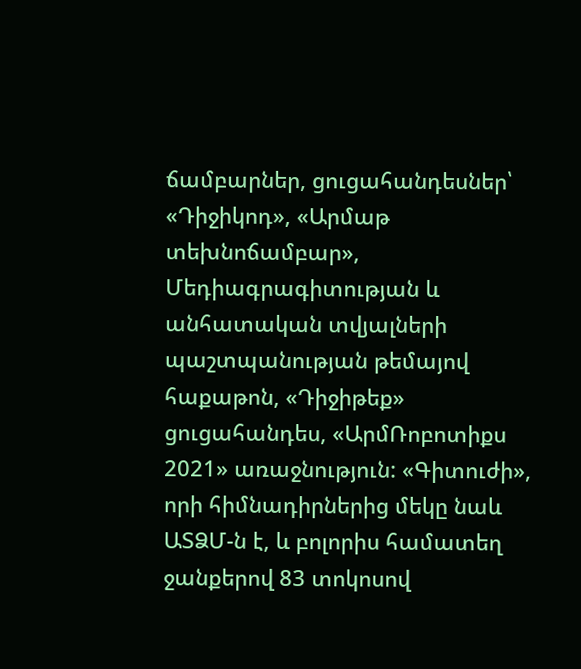ճամբարներ, ցուցահանդեսներ՝ «Դիջիկոդ», «Արմաթ տեխնոճամբար», Մեդիագրագիտության և անհատական տվյալների պաշտպանության թեմայով հաքաթոն, «Դիջիթեք» ցուցահանդես, «ԱրմՌոբոտիքս 2021» առաջնություն: «Գիտուժի», որի հիմնադիրներից մեկը նաև ԱՏՁՄ-ն է, և բոլորիս համատեղ ջանքերով 83 տոկոսով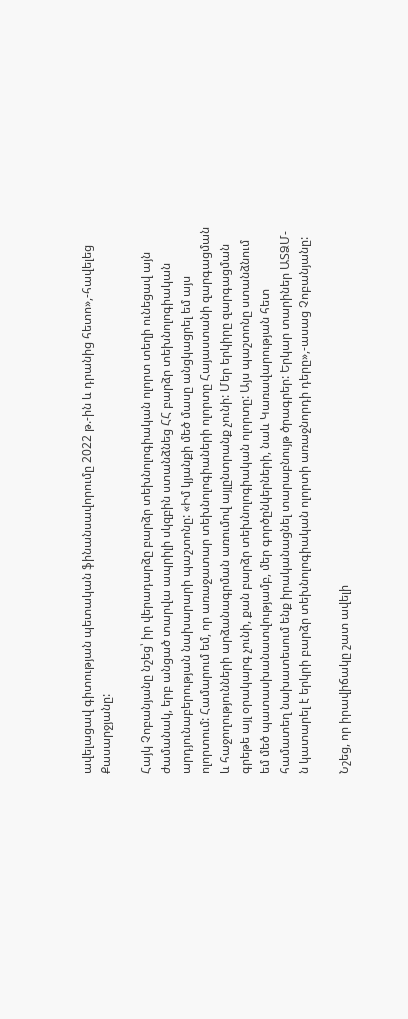ավելացավ գիտության պետական ֆինանսավորումը 2022 թ.-ին և դրանից հետո»,-հավելեց Քասարջյանը:

Հայկ Չոբանյանը նշեց՝ իր վերադարձը բարձր տեխնոլոգիական ոլորտ տեղի ունեցավ այն ժամանակ, երբ անցած տարվա ապրիլի սկզբին ստանձնեց ՀՀ բարձր տեխնոլոգիական արդյունաբերության նախարարի պաշտոնը: «Իմ կյանքի մեծ մասը անցկացրել եմ այս ոլորտում: Համարում եմ, որ առաջատար տեխնոլոգիաների ոլորտը Հայաստանի զարգացման և հաջողությունների արձանագրման առումով այլընտրանք չունի: Մեր երկիրը զարգացման գրեթե այլ օրակարգ չունի, քան բարձր տեխնոլոգիական ոլորտը: Այս պաշտոնը ստանձնում եմ մեծ պատասխանատվությամբ, մեր գործընկերների, նաև Կառավարության հետ համատեղ նախատեսում ենք իրականացնել տարաբնույթ ծրագրեր: Երկար տարիներ ԱՏՁՄ-ն կատարել է երկրի բարձր տեխնոլոգիական ոլորտի առաջնորդի դերը»,-ասաց Չոբանյանը:

Նշեց, որ իրավիճակը շատ ավելի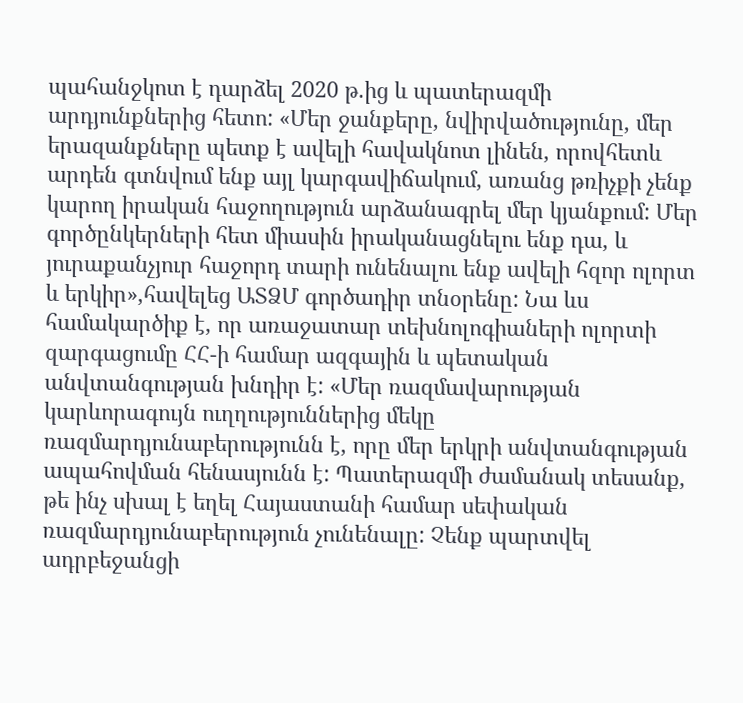պահանջկոտ է դարձել 2020 թ.ից և պատերազմի արդյունքներից հետո: «Մեր ջանքերը, նվիրվածությունը, մեր երազանքները պետք է ավելի հավակնոտ լինեն, որովհետև արդեն գտնվում ենք այլ կարգավիճակում, առանց թռիչքի չենք կարող իրական հաջողություն արձանագրել մեր կյանքում: Մեր գործընկերների հետ միասին իրականացնելու ենք դա, և յուրաքանչյուր հաջորդ տարի ունենալու ենք ավելի հզոր ոլորտ և երկիր»,հավելեց ԱՏՁՄ գործադիր տնօրենը: Նա ևս համակարծիք է, որ առաջատար տեխնոլոգիաների ոլորտի զարգացումը ՀՀ-ի համար ազգային և պետական անվտանգության խնդիր է: «Մեր ռազմավարության կարևորագույն ուղղություններից մեկը ռազմարդյունաբերությունն է, որը մեր երկրի անվտանգության ապահովման հենասյունն է: Պատերազմի ժամանակ տեսանք, թե ինչ սխալ է եղել Հայաստանի համար սեփական ռազմարդյունաբերություն չունենալը: Չենք պարտվել ադրբեջանցի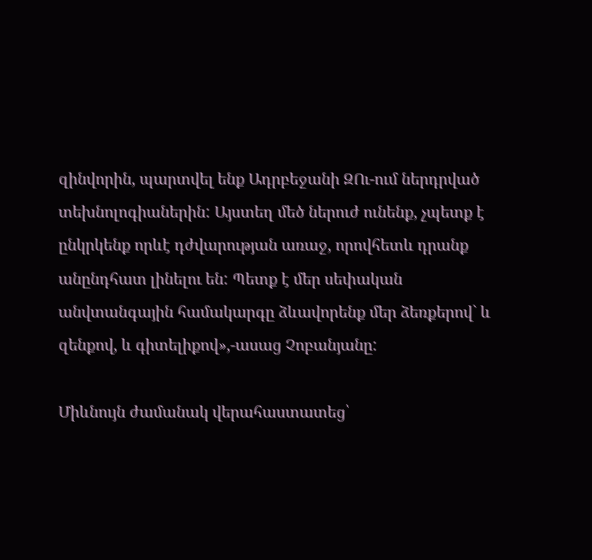զինվորին, պարտվել ենք Ադրբեջանի ԶՈւ-ում ներդրված տեխնոլոգիաներին: Այստեղ մեծ ներուժ ունենք, չպետք է ընկրկենք որևէ դժվարության առաջ, որովհետև դրանք անընդհատ լինելու են: Պետք է մեր սեփական անվտանգային համակարգը ձևավորենք մեր ձեռքերով` և զենքով, և գիտելիքով»,-ասաց Չոբանյանը:

Միևնույն ժամանակ վերահաստատեց՝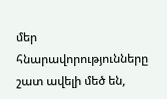մեր հնարավորությունները շատ ավելի մեծ են,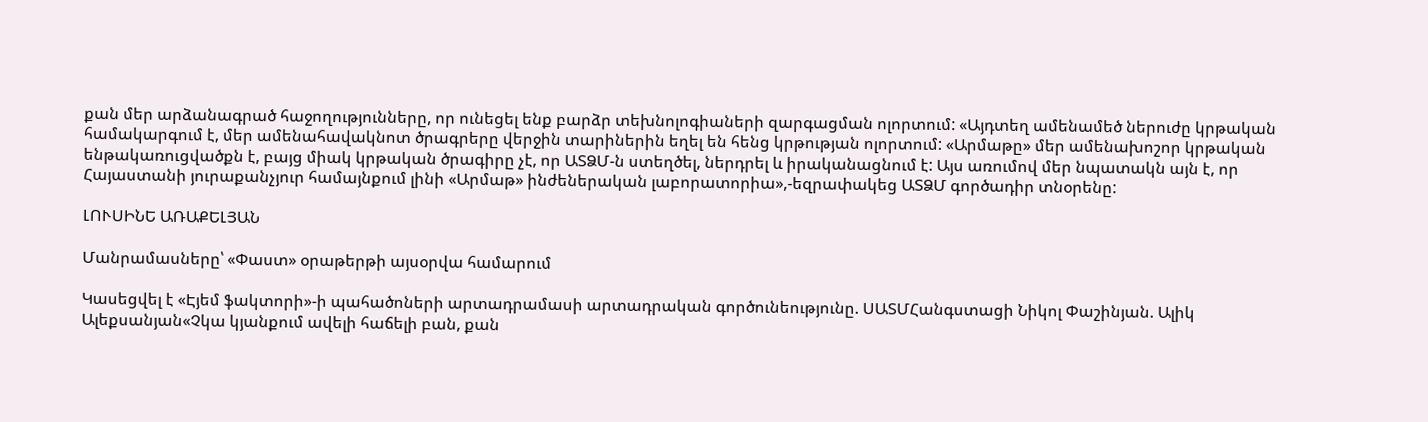քան մեր արձանագրած հաջողությունները, որ ունեցել ենք բարձր տեխնոլոգիաների զարգացման ոլորտում: «Այդտեղ ամենամեծ ներուժը կրթական համակարգում է, մեր ամենահավակնոտ ծրագրերը վերջին տարիներին եղել են հենց կրթության ոլորտում: «Արմաթը» մեր ամենախոշոր կրթական ենթակառուցվածքն է, բայց միակ կրթական ծրագիրը չէ, որ ԱՏՁՄ-ն ստեղծել, ներդրել և իրականացնում է: Այս առումով մեր նպատակն այն է, որ Հայաստանի յուրաքանչյուր համայնքում լինի «Արմաթ» ինժեներական լաբորատորիա»,-եզրափակեց ԱՏՁՄ գործադիր տնօրենը:

ԼՈՒՍԻՆԵ ԱՌԱՔԵԼՅԱՆ

Մանրամասները՝ «Փաստ» օրաթերթի այսօրվա համարում

Կասեցվել է «Էյեմ ֆակտորի»-ի պահածոների արտադրամասի արտադրական գործունեությունը. ՍԱՏՄՀանգստացի Նիկոլ Փաշինյան. Ալիկ Ալեքսանյան«Չկա կյանքում ավելի հաճելի բան, քան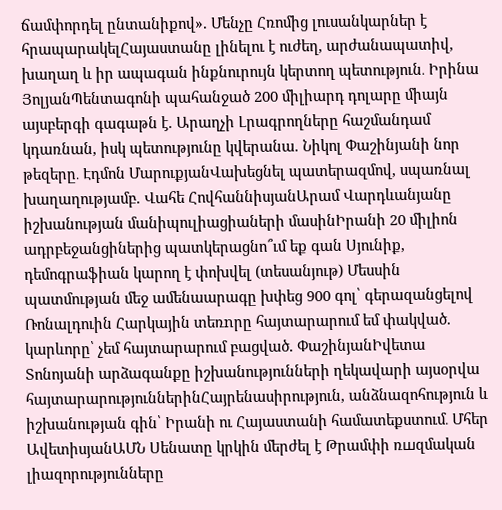ճամփորդել ընտանիքով». Մենչը Հռոմից լուսանկարներ է հրապարակելՀայաստանը լինելու է ուժեղ, արժանապատիվ, խաղաղ և իր ապագան ինքնուրույն կերտող պետություն․ Իրինա ՅոլյանՊենտագոնի պահանջած 200 միլիարդ դոլարը միայն այսբերգի գագաթն է. Արաղչի Լրագրողները հաշմանդամ կդառնան, իսկ պետությունը կվերանա. Նիկոլ Փաշինյանի նոր թեզերը․ Էդմոն ՄարուքյանՎախեցնել պատերազմով, սպառնալ խաղաղությամբ. Վահե ՀովհաննիսյանԱրամ Վարդևանյանը իշխանության մանիպուլիացիաների մասինԻրանի 20 միլիոն ադրբեջանցիներից պատկերացնո՞ւմ եք գան Սյունիք, դեմոգրաֆիան կարող է փոխվել (տեսանյութ) Մեսսին պատմության մեջ ամենաարագը խփեց 900 գոլ՝ գերազանցելով Ռոնալդուին Հարկային տեռnրը հայտարարում եմ փակված. կարևորը՝ չեմ հայտարարում բացված. ՓաշինյանԻվետա Տոնոյանի արձագանքը իշխանությունների ղեկավարի այսօրվա հայտարարություններինՀայրենասիրություն, անձնազոհություն և իշխանության գին՝ Իրանի ու Հայաստանի համատեքստում․ Մհեր ԱվետիսյանԱՄՆ Սենատը կրկին մերժել է Թրամփի ռшզմական լիազորությունները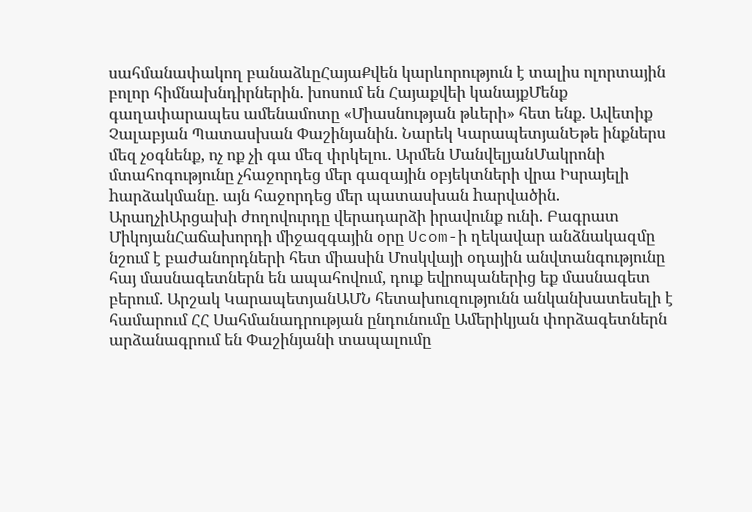սահմանափակող բանաձևըՀայաՔվեն կարևորություն է տալիս ոլորտային բոլոր հիմնախնդիրներին. խոսում են Հայաքվեի կանայքՄենք գաղափարապես ամենամոտը «Միասնության թևերի» հետ ենք. Ավետիք Չալաբյան Պատասխան Փաշինյանին. Նարեկ ԿարապետյանԵթե ինքներս մեզ չօգնենք, ոչ ոք չի գա մեզ փրկելու․ Արմեն ՄանվելյանՄակրոնի մտահոգությունը չհաջորդեց մեր գազային օբյեկտների վրա Իսրայելի hարձակմանը. այն հաջորդեց մեր պատասխան hարվածին. ԱրաղչիԱրցախի ժողովուրդը վերադարձի իրավունք ունի. Բագրատ ՄիկոյանՀաճախորդի միջազգային օրը Ucom-ի ղեկավար անձնակազմը նշում է բաժանորդների հետ միասին Մոսկվայի օդային անվտանգությունը հայ մասնագետներն են ապահովում, դուք եվրոպաներից եք մասնագետ բերում. Արշակ ԿարապետյանԱՄՆ հետախուզությունն անկանխատեսելի է համարում ՀՀ Սահմանադրության ընդունումը Ամերիկյան փորձագետներն արձանագրում են Փաշինյանի տապալումը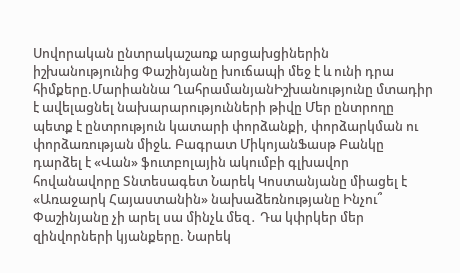Սովորական ընտրակաշառք արցախցիներին իշխանությունից Փաշինյանը խուճապի մեջ է և ունի դրա հիմքերը.Մարիաննա ՂահրամանյանԻշխանությունը մտադիր է ավելացնել նախարարությունների թիվը Մեր ընտրողը պետք է ընտրություն կատարի փորձանքի, փորձարկման ու փորձառության միջև. Բագրատ ՄիկոյանՖասթ Բանկը դարձել է «Վան» ֆուտբոլային ակումբի գլխավոր հովանավորը Տնտեսագետ Նարեկ Կոստանյանը միացել է «Առաջարկ Հայաստանին» նախաձեռնությանը Ինչու՞ Փաշինյանը չի արել սա մինչև մեզ․ Դա կփրկեր մեր զինվորների կյանքերը. Նարեկ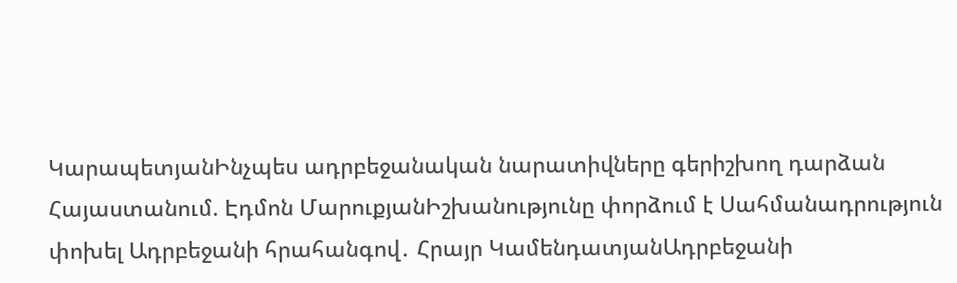ԿարապետյանԻնչպես ադրբեջանական նարատիվները գերիշխող դարձան Հայաստանում. Էդմոն ՄարուքյանԻշխանությունը փորձում է Սահմանադրություն փոխել Ադրբեջանի հրահանգով․ Հրայր ԿամենդատյանԱդրբեջանի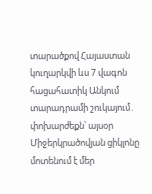տարածքով Հայաստան կուղարկվի ևս 7 վագոն հացահատիկ Անկում տարադրամի շուկայում․ փոխարժեքն՝ այսօր Միջերկրածովյան ցիկլոնը մոտենում է մեր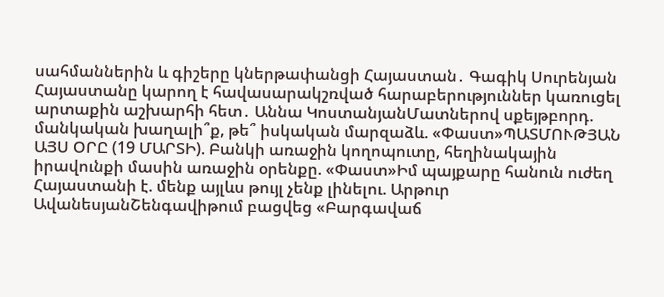սահմաններին և գիշերը կներթափանցի Հայաստան․ Գագիկ Սուրենյան Հայաստանը կարող է հավասարակշռված հարաբերություններ կառուցել արտաքին աշխարհի հետ․ Աննա ԿոստանյանՄատներով սքեյթբորդ. մանկական խաղալի՞ք, թե՞ իսկական մարզաձև. «Փաստ»ՊԱՏՄՈՒԹՅԱՆ ԱՅՍ ՕՐԸ (19 ՄԱՐՏԻ). Բանկի առաջին կողոպուտը, հեղինակային իրավունքի մասին առաջին օրենքը. «Փաստ»Իմ պայքարը հանուն ուժեղ Հայաստանի է. մենք այլևս թույլ չենք լինելու. Արթուր ԱվանեսյանՇենգավիթում բացվեց «Բարգավաճ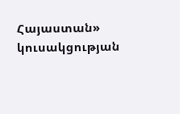Հայաստան» կուսակցության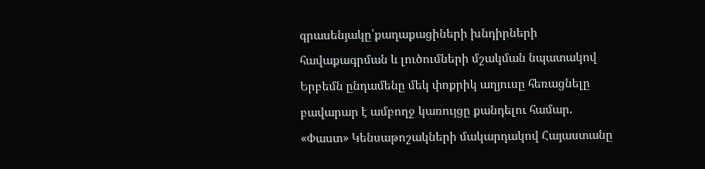գրասենյակը՝քաղաքացիների խնդիրների հավաքագրման և լուծումների մշակման նպատակով Երբեմն ընդամենը մեկ փոքրիկ աղյուսը հեռացնելը բավարար է ամբողջ կառույցը քանդելու համար. «Փաստ» Կենսաթոշակների մակարդակով Հայաստանը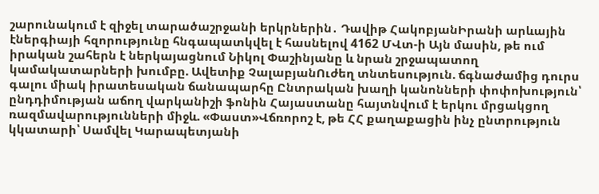շարունակում է զիջել տարածաշրջանի երկրներին․ Դավիթ ՀակոբյանԻրանի արևային էներգիայի հզորությունը հնգապատկվել է հասնելով 4162 ՄՎտ-ի Այն մասին, թե ում իրական շահերն է ներկայացնում Նիկոլ Փաշինյանը և նրան շրջապատող կամակատարների խումբը. Ավետիք ՉալաբյանՈւժեղ տնտեսություն. ճգնաժամից դուրս գալու միակ իրատեսական ճանապարհը Ընտրական խաղի կանոնների փոփոխություն՝ ընդդիմության աճող վարկանիշի ֆոնին Հայաստանը հայտնվում է երկու մրցակցող ռազմավարությունների միջև. «Փաստ»Վճռորոշ է, թե ՀՀ քաղաքացին ինչ ընտրություն կկատարի՝ Սամվել Կարապետյանի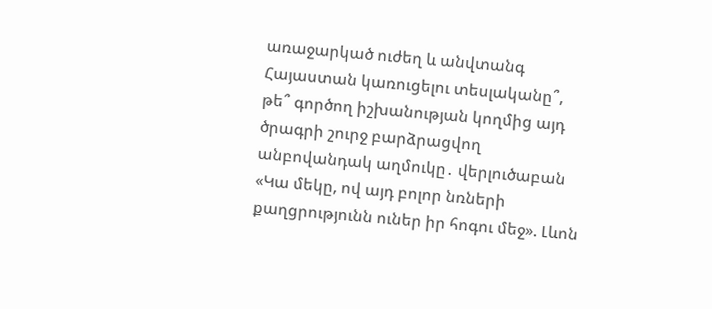առաջարկած ուժեղ և անվտանգ Հայաստան կառուցելու տեսլականը՞, թե՞ գործող իշխանության կողմից այդ ծրագրի շուրջ բարձրացվող անբովանդակ աղմուկը․ վերլուծաբան «Կա մեկը, ով այդ բոլոր նռների քաղցրությունն ուներ իր հոգու մեջ». Լևոն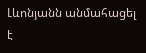Լևոնյանն անմահացել է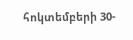հոկտեմբերի 30-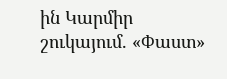ին Կարմիր շուկայում. «Փաստ»